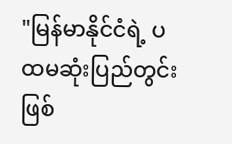"မြန်မာနိုင်ငံရဲ့ ပထမဆုံးပြည်တွင်းဖြစ်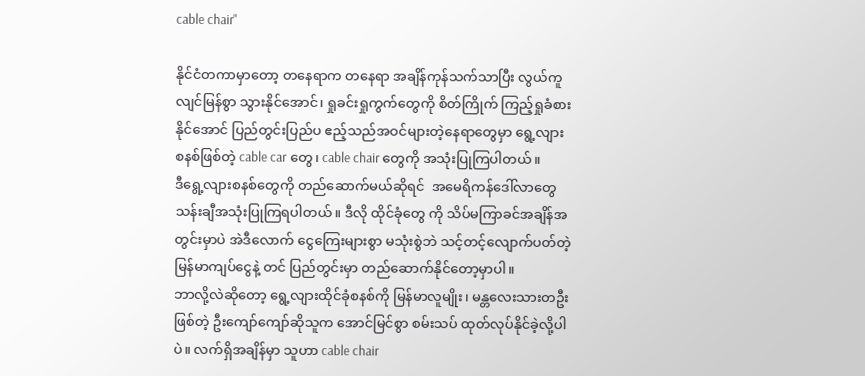cable chair"

နိုင်ငံတကာမှာတော့ တနေရာက တနေရာ အချိန်ကုန်သက်သာပြီး လွယ်ကူ လျင်မြန်စွာ သွားနိုင်အောင်၊ ရှုခင်းရှုကွက်တွေကို စိတ်ကြိုက် ကြည့်ရှုခံစားနိုင်အောင် ပြည်တွင်းပြည်ပ ဧည့်သည်အဝင်များတဲ့နေရာတွေမှာ ရွေ့လျား စနစ်ဖြစ်တဲ့ cable car တွေ၊ cable chair တွေကို အသုံးပြုကြပါတယ်။
ဒီရွေ့လျားစနစ်တွေကို တည်ဆောက်မယ်ဆိုရင်  အမေရိကန်ဒေါ်လာတွေ သန်းချီအသုံးပြုကြရပါတယ်။ ဒီလို ထိုင်ခုံတွေ ကို သိပ်မကြာခင်အချိန်အတွင်းမှာပဲ အဲဒီလောက် ငွေကြေးများစွာ မသုံးစွဲဘဲ သင့်တင့်လျောက်ပတ်တဲ့ မြန်မာကျပ်ငွေနဲ့ တင် ပြည်တွင်းမှာ တည်ဆောက်နိုင်တော့မှာပါ။
ဘာလို့လဲဆိုတော့ ရွေ့လျားထိုင်ခုံစနစ်ကို မြန်မာလူမျိုး၊ မန္တလေးသားတဦးဖြစ်တဲ့ ဦးကျော်ကျော်ဆိုသူက အောင်မြင်စွာ စမ်းသပ် ထုတ်လုပ်နိုင်ခဲ့လို့ပါပဲ။ လက်ရှိအချိန်မှာ သူဟာ cable chair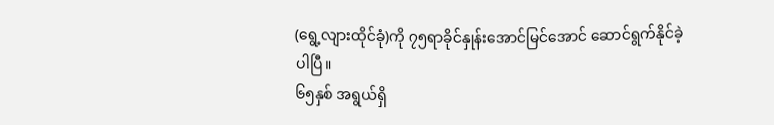(ရွေ့လျားထိုင်ခုံ)ကို ၇၅ရာခိုင်နှုန်းအောင်မြင်အောင် ဆောင်ရွက်နိုင်ခဲ့ပါပြီ။
၆၅နှစ် အရွယ်ရှိ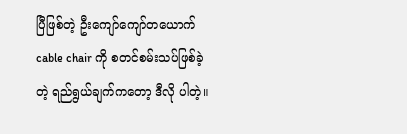ပြီဖြစ်တဲ့ ဦးကျော်ကျော်တယောက် cable chair ကို စတင်စမ်းသပ်ဖြစ်ခဲ့တဲ့ ရည်ရွယ်ချက်ကတော့ ဒီလို ပါတဲ့။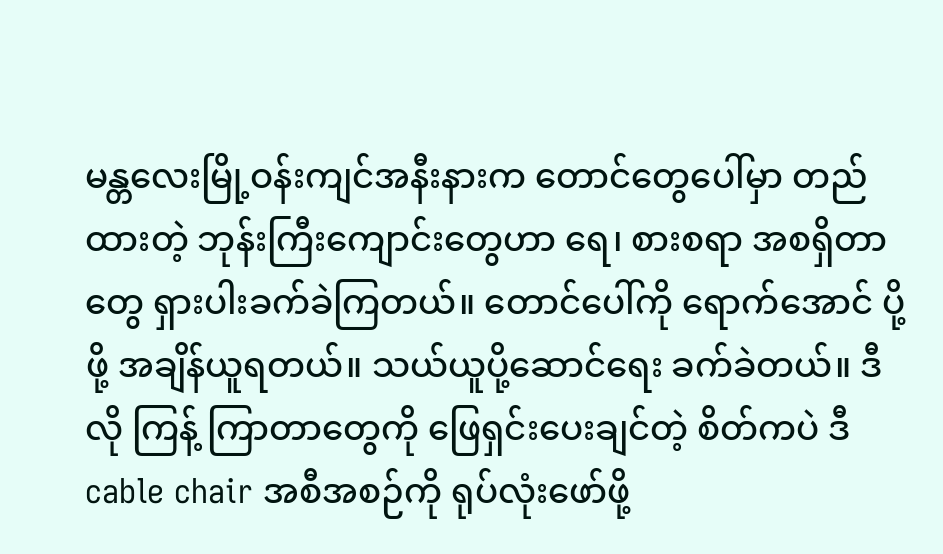မန္တလေးမြို့ဝန်းကျင်အနီးနားက တောင်တွေပေါ်မှာ တည်ထားတဲ့ ဘုန်းကြီးကျောင်းတွေဟာ ရေ၊ စားစရာ အစရှိတာတွေ ရှားပါးခက်ခဲကြတယ်။ တောင်ပေါ်ကို ရောက်အောင် ပို့ဖို့ အချိန်ယူရတယ်။ သယ်ယူပို့ဆောင်ရေး ခက်ခဲတယ်။ ဒီလို ကြန့် ကြာတာတွေကို ဖြေရှင်းပေးချင်တဲ့ စိတ်ကပဲ ဒီcable chair အစီအစဉ်ကို ရုပ်လုံးဖော်ဖို့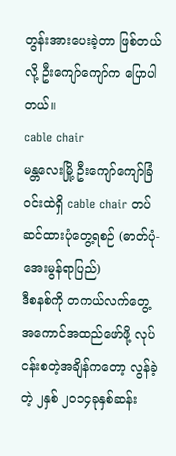တွန်းအားပေးခဲ့တာ ဖြစ်တယ်လို့ ဦးကျော်ကျော်က ပြောပါတယ်။
cable chair
မန္တလေးမြို့ ဦးကျော်ကျော်ခြံဝင်းထဲရှိ cable chair တပ်ဆင်ထားပုံတွေ့ရစဉ် (ဓာတ်ပုံ-အေးမွန်ရာပြည်)
ဒီစနစ်ကို တကယ်လက်တွေ့အကောင်အထည်ဖော်ဖို့ လုပ်ငန်းစတဲ့အချိန်ကတော့ လွန်ခဲ့တဲ့ ၂နှစ် ၂၀၁၄ခုနှစ်ဆန်း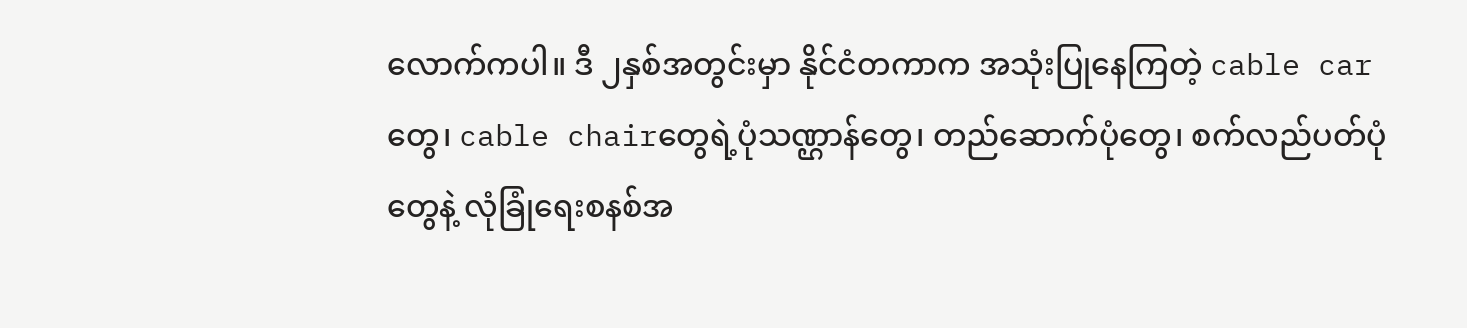လောက်ကပါ။ ဒီ ၂နှစ်အတွင်းမှာ နိုင်ငံတကာက အသုံးပြုနေကြတဲ့ cable carတွေ၊ cable chairတွေရဲ့ပုံသဏ္ဌာန်တွေ၊ တည်ဆောက်ပုံတွေ၊ စက်လည်ပတ်ပုံတွေနဲ့ လုံခြုံရေးစနစ်အ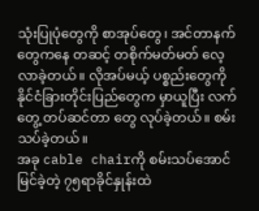သုံးပြုပုံတွေကို စာအုပ်တွေ၊ အင်တာနက်တွေကနေ တဆင့် တစိုက်မတ်မတ် လေ့လာခဲ့တယ်။ လိုအပ်မယ့် ပစ္စည်းတွေကို နိုင်ငံခြားတိုင်းပြည်တွေက မှာယူပြီး လက်တွေ့ တပ်ဆင်တာ တွေ လုပ်ခဲ့တယ်။ စမ်းသပ်ခဲ့တယ်။
အခု cable chairကို စမ်းသပ်အောင်မြင်ခဲ့တဲ့ ၇၅ရာခိုင်နှုန်းထဲ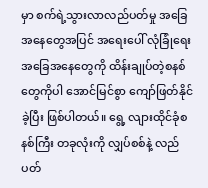မှာ စက်ရဲ့သွားလာလည်ပတ်မှု အခြေအနေတွေအပြင် အရေးပေါ် လုံခြုံရေးအခြေအနေတွေကို ထိန်းချုပ်တဲ့စနစ်တွေကိုပါ အောင်မြင်စွာ ကျော်ဖြတ်နိုင်ခဲ့ပြီး ဖြစ်ပါတယ်။ ရွေ့ လျားထိုင်ခုံစနစ်ကြီး တခုလုံးကို လျှပ်စစ်နဲ့ လည်ပတ်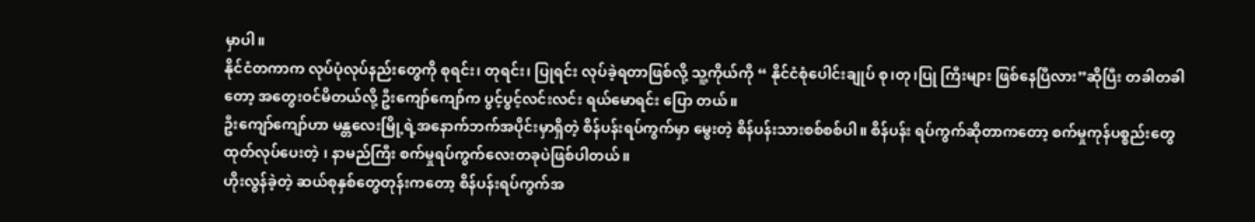မှာပါ။
နိုင်ငံတကာက လုပ်ပုံလုပ်နည်းတွေကို စုရင်း၊ တုရင်း၊ ပြုရင်း လုပ်ခဲ့ရတာဖြစ်လို့ သူ့ကိုယ်ကို “ နိုင်ငံစုံပေါင်းချုပ် စု၊တု၊ပြု ကြီးများ ဖြစ်နေပြီလား”ဆိုပြီး တခါတခါတော့ အတွေးဝင်မိတယ်လို့ ဦးကျော်ကျော်က ပွင့်ပွင့်လင်းလင်း ရယ်မောရင်း ပြော တယ်။
ဦးကျော်ကျော်ဟာ မန္တလေးမြို့ရဲ့အနောက်ဘက်အပိုင်းမှာရှိတဲ့ စိန်ပန်းရပ်ကွက်မှာ မွေးတဲ့ စိန်ပန်းသားစစ်စစ်ပါ။ စိန်ပန်း ရပ်ကွက်ဆိုတာကတော့ စက်မှုကုန်ပစ္စည်းတွေ ထုတ်လုပ်ပေးတဲ့ ၊ နာမည်ကြီး စက်မှုရပ်ကွက်လေးတခုပဲဖြစ်ပါတယ်။
ဟိုးလွန်ခဲ့တဲ့ ဆယ်စုနှစ်တွေတုန်းကတော့ စိန်ပန်းရပ်ကွက်အ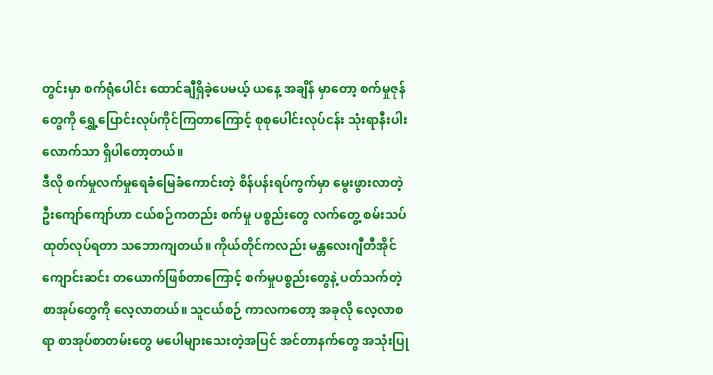တွင်းမှာ စက်ရုံပေါင်း ထောင်ချီရှိခဲ့ပေမယ့် ယနေ့ အချိန် မှာတော့ စက်မှုဇုန်တွေကို ရွှေ့ပြောင်းလုပ်ကိုင်ကြတာကြောင့် စုစုပေါင်းလုပ်ငန်း သုံးရာနီးပါးလောက်သာ ရှိပါတော့တယ်။
ဒီလို စက်မှုလက်မှုရေခံမြေခံကောင်းတဲ့ စိန်ပန်းရပ်ကွက်မှာ မွေးဖွားလာတဲ့ ဦးကျော်ကျော်ဟာ ငယ်စဉ်ကတည်း စက်မှု ပစ္စည်းတွေ လက်တွေ့ စမ်းသပ်ထုတ်လုပ်ရတာ သဘောကျတယ်။ ကိုယ်တိုင်ကလည်း မန္တလေးဂျီတီအိုင် ကျောင်းဆင်း တယောက်ဖြစ်တာကြောင့် စက်မှုပစ္စည်းတွေနဲ့ ပတ်သက်တဲ့ စာအုပ်တွေကို လေ့လာတယ်။ သူငယ်စဉ် ကာလကတော့ အခုလို လေ့လာစရာ စာအုပ်စာတမ်းတွေ မပေါများသေးတဲ့အပြင် အင်တာနက်တွေ အသုံးပြု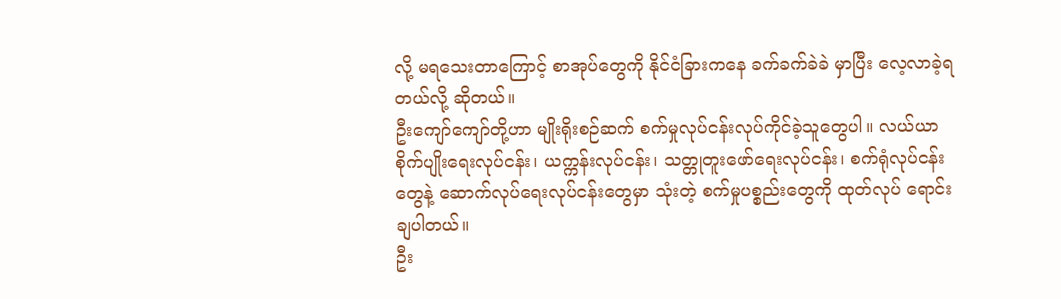လို့ မရသေးတာကြောင့် စာအုပ်တွေကို နိုင်ငံခြားကနေ ခက်ခက်ခဲခဲ မှာပြီး လေ့လာခဲ့ရတယ်လို့ ဆိုတယ်။
ဦးကျော်ကျော်တို့ဟာ မျိုးရိုးစဉ်ဆက် စက်မှုလုပ်ငန်းလုပ်ကိုင်ခဲ့သူတွေပါ။ လယ်ယာစိုက်ပျိုးရေးလုပ်ငန်း၊ ယက္ကန်းလုပ်ငန်း၊ သတ္တုတူးဖော်ရေးလုပ်ငန်း၊ စက်ရုံလုပ်ငန်းတွေနဲ့ ဆောက်လုပ်ရေးလုပ်ငန်းတွေမှာ သုံးတဲ့ စက်မှုပစ္စည်းတွေကို ထုတ်လုပ် ရောင်းချပါတယ်။
ဦး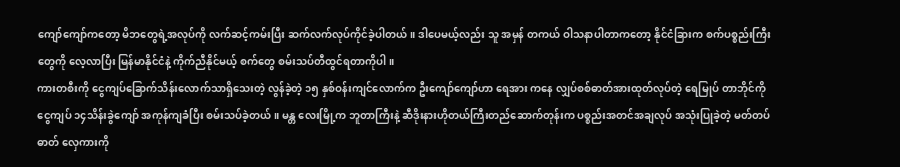ကျော်ကျော်ကတော့ မိဘတွေရဲ့အလုပ်ကို လက်ဆင့်ကမ်းပြီး ဆက်လက်လုပ်ကိုင်ခဲ့ပါတယ်။ ဒါပေမယ့်လည်း သူ အမှန် တကယ် ဝါသနာပါတာကတော့ နိုင်ငံခြားက စက်ပစ္စည်းကြီးတွေကို လေ့လာပြီး မြန်မာနိုင်ငံနဲ့ ကိုက်ညီနိုင်မယ့် စက်တွေ စမ်းသပ်တီထွင်ရတာကိုပါ။
ကားတစီးကို ငွေကျပ်ခြောက်သိန်းလောက်သာရှိသေးတဲ့ လွန်ခဲ့တဲ့ ၁၅ နှစ်ဝန်းကျင်လောက်က ဦးကျော်ကျော်ဟာ ရေအား ကနေ လျှပ်စစ်ဓာတ်အားထုတ်လုပ်တဲ့ ရေမြုပ် တာဘိုင်ကို ငွေကျပ် ၁၄သိန်းခွဲကျော် အကုန်ကျခံပြီး စမ်းသပ်ခဲ့တယ်။ မန္တ လေးမြို့က ဘူတာကြီးနဲ့ ဆီဒိုးနားဟိုတယ်ကြီးတည်ဆောက်တုန်းက ပစ္စည်းအတင်အချလုပ် အသုံးပြုခဲ့တဲ့ မတ်တပ် ဓာတ် လှေကားကို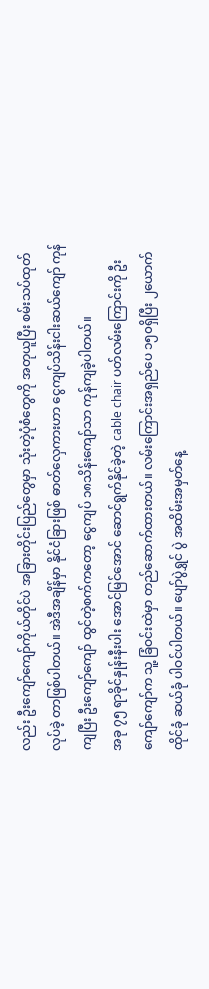လည်း ဦးကျော်ကျော်ကိုယ်တိုင်ပဲ အခြားတိုင်းပြည်တွေမှာ သုံးတဲ့ပုံစံတွေကို အတုယူပြီး စမ်းသပ်ထုတ်လုပ်ခဲ့ တာဖြစ်ပါတယ်။ အဲဒီအချိန်မှာ နိုင်ငံခြားဖြစ် ဓာတ်လှေကားဟာ ငွေကျပ်သိန်းငါးဆယ်ကျော် ကုန်ကျပြီး ဦးကျော်ကျော် ထွင်တဲ့စက်ကတော့ ငွေကျပ် ၁၈သိန်းကျော်သာ ကုန်ကျခဲ့ပါတယ်။
အခု ၇၅ ရာခိုင်နှုန်းနီးပါး အောင်မြင်အောင် ဆောင်ရွက်နိုင်ခဲ့တဲ့ cable chair ပတ်လမ်းကြောင်းကို ဦးကျော်ကျော်က သူ့ ခြံဝင်းထဲမှာ တည်ဆောက်ထားတယ်။ လမ်းကြောင်းအရှည်ပေ ၁၅၀ရှိပြီး ၂ယောက်ထိုင်ခုံ ဆယ်ခုံ ပါဝင်ပါတယ်။ ပျော်ပွဲရွှင် ပွဲ အထိမ်းအမှတ်နေ့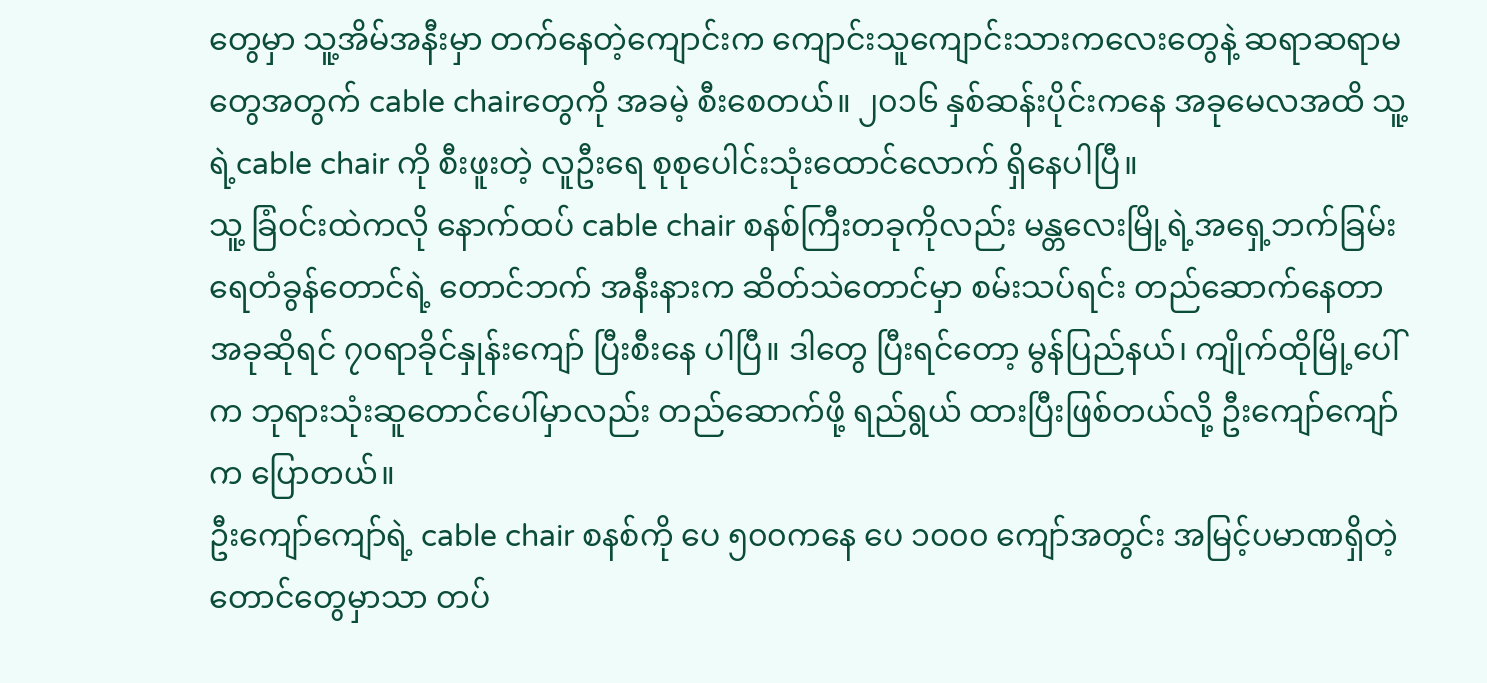တွေမှာ သူ့အိမ်အနီးမှာ တက်နေတဲ့ကျောင်းက ကျောင်းသူကျောင်းသားကလေးတွေနဲ့ ဆရာဆရာမ တွေအတွက် cable chairတွေကို အခမဲ့ စီးစေတယ်။ ၂၀၁၆ နှစ်ဆန်းပိုင်းကနေ အခုမေလအထိ သူ့ရဲ့cable chair ကို စီးဖူးတဲ့ လူဦးရေ စုစုပေါင်းသုံးထောင်လောက် ရှိနေပါပြီ။
သူ့ ခြံဝင်းထဲကလို နောက်ထပ် cable chair စနစ်ကြီးတခုကိုလည်း မန္တလေးမြို့ရဲ့အရှေ့ဘက်ခြမ်း ရေတံခွန်တောင်ရဲ့ တောင်ဘက် အနီးနားက ဆိတ်သဲတောင်မှာ စမ်းသပ်ရင်း တည်ဆောက်နေတာ အခုဆိုရင် ၇၀ရာခိုင်နှုန်းကျော် ပြီးစီးနေ ပါပြီ။ ဒါတွေ ပြီးရင်တော့ မွန်ပြည်နယ်၊ ကျိုက်ထိုမြို့ပေါ်က ဘုရားသုံးဆူတောင်ပေါ်မှာလည်း တည်ဆောက်ဖို့ ရည်ရွယ် ထားပြီးဖြစ်တယ်လို့ ဦးကျော်ကျော်က ပြောတယ်။
ဦးကျော်ကျော်ရဲ့ cable chair စနစ်ကို ပေ ၅၀၀ကနေ ပေ ၁၀၀၀ ကျော်အတွင်း အမြင့်ပမာဏရှိတဲ့ တောင်တွေမှာသာ တပ်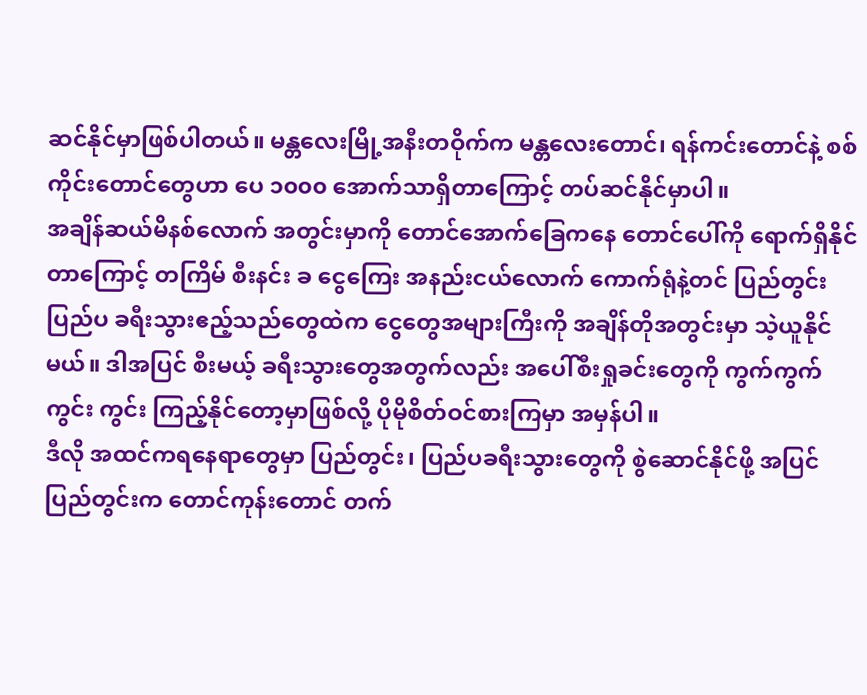ဆင်နိုင်မှာဖြစ်ပါတယ်။ မန္တလေးမြို့အနီးတဝိုက်က မန္တလေးတောင်၊ ရန်ကင်းတောင်နဲ့ စစ်ကိုင်းတောင်တွေဟာ ပေ ၁၀၀၀ အောက်သာရှိတာကြောင့် တပ်ဆင်နိုင်မှာပါ။
အချိန်ဆယ်မိနစ်လောက် အတွင်းမှာကို တောင်အောက်ခြေကနေ တောင်ပေါ်ကို ရောက်ရှိနိုင်တာကြောင့် တကြိမ် စီးနင်း ခ ငွေကြေး အနည်းငယ်လောက် ကောက်ရုံနဲ့တင် ပြည်တွင်းပြည်ပ ခရီးသွားဧည့်သည်တွေထဲက ငွေတွေအများကြီးကို အချိန်တိုအတွင်းမှာ သဲ့ယူနိုင်မယ်။ ဒါအပြင် စီးမယ့် ခရီးသွားတွေအတွက်လည်း အပေါ်စီးရှုခင်းတွေကို ကွက်ကွက်ကွင်း ကွင်း ကြည့်နိုင်တော့မှာဖြစ်လို့ ပိုမိုစိတ်ဝင်စားကြမှာ အမှန်ပါ။
ဒီလို အထင်ကရနေရာတွေမှာ ပြည်တွင်း၊ ပြည်ပခရီးသွားတွေကို စွဲဆောင်နိုင်ဖို့ အပြင် ပြည်တွင်းက တောင်ကုန်းတောင် တက်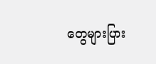တွေများပြား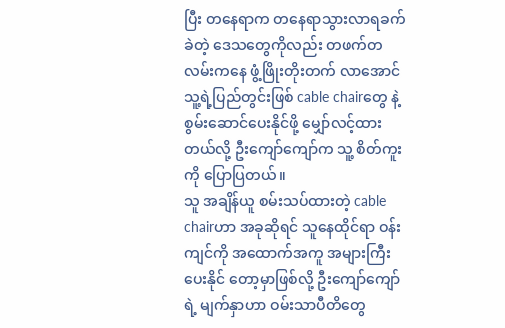ပြီး တနေရာက တနေရာသွားလာရခက်ခဲတဲ့ ဒေသတွေကိုလည်း တဖက်တလမ်းကနေ ဖွံ့ဖြိုးတိုးတက် လာအောင် သူ့ရဲ့ပြည်တွင်းဖြစ် cable chairတွေ နဲ့ စွမ်းဆောင်ပေးနိုင်ဖို့ မျှော်လင့်ထားတယ်လို့ ဦးကျော်ကျော်က သူ့ စိတ်ကူးကို ပြောပြတယ်။
သူ အချိန်ယူ စမ်းသပ်ထားတဲ့ cable chairဟာ အခုဆိုရင် သူနေထိုင်ရာ ဝန်းကျင်ကို အထောက်အကူ အများကြီး ပေးနိုင် တော့မှာဖြစ်လို့ ဦးကျော်ကျော်ရဲ့ မျက်နှာဟာ ဝမ်းသာပီတိတွေ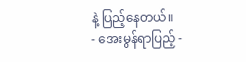နဲ့ ပြည့်နေတယ်။
- အေးမွန်ရာပြည့် -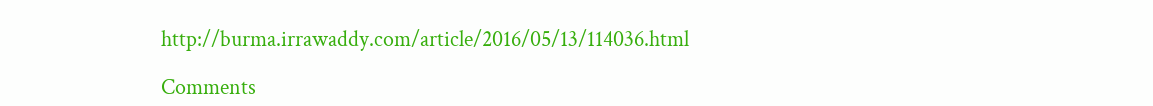http://burma.irrawaddy.com/article/2016/05/13/114036.html

Comments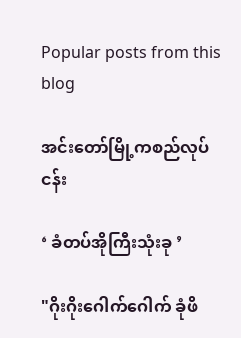Popular posts from this blog

အင်းတော်မြို့ကစည်လုပ်ငန်း

‘ ခံတပ်အိုကြီးသုံးခု ’

"ဂိုးဂိုးဂေါက်ဂေါက် ခုံဖိ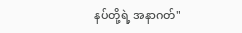နပ်တို့ရဲ့ အနာဂတ်"